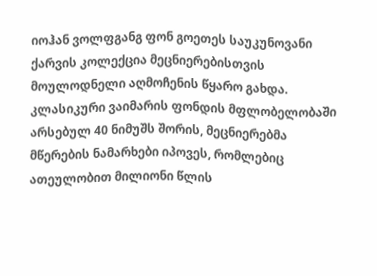იოჰან ვოლფგანგ ფონ გოეთეს საუკუნოვანი ქარვის კოლექცია მეცნიერებისთვის მოულოდნელი აღმოჩენის წყარო გახდა. კლასიკური ვაიმარის ფონდის მფლობელობაში არსებულ 40 ნიმუშს შორის, მეცნიერებმა მწერების ნამარხები იპოვეს, რომლებიც ათეულობით მილიონი წლის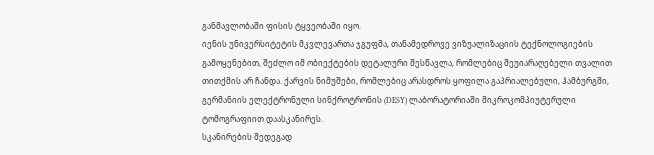განმავლობაში ფისის ტყვეობაში იყო.
იენის უნივერსიტეტის მკვლევართა ჯგუფმა, თანამედროვე ვიზუალიზაციის ტექნოლოგიების გამოყენებით, შეძლო იმ ობიექტების დეტალური შესწავლა, რომლებიც შეუიარაღებელი თვალით თითქმის არ ჩანდა. ქარვის ნიმუშები, რომლებიც არასდროს ყოფილა გაპრიალებული, ჰამბურგში, გერმანიის ელექტრონული სინქროტრონის (DESY) ლაბორატორიაში მიკროკომპიუტერული ტომოგრაფიით დაასკანირეს.
სკანირების შედეგად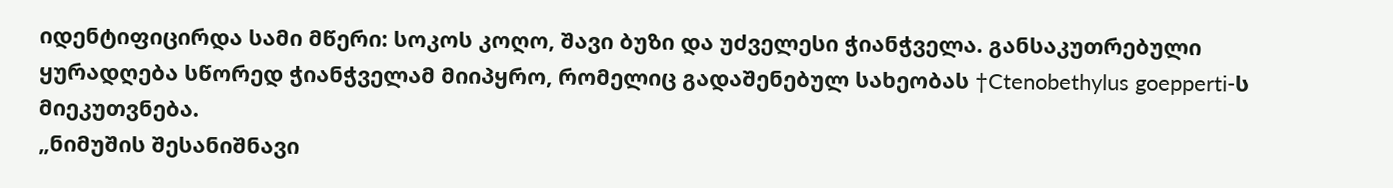იდენტიფიცირდა სამი მწერი: სოკოს კოღო, შავი ბუზი და უძველესი ჭიანჭველა. განსაკუთრებული ყურადღება სწორედ ჭიანჭველამ მიიპყრო, რომელიც გადაშენებულ სახეობას †Ctenobethylus goepperti-ს მიეკუთვნება.
„ნიმუშის შესანიშნავი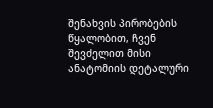შენახვის პირობების წყალობით, ჩვენ შევძელით მისი ანატომიის დეტალური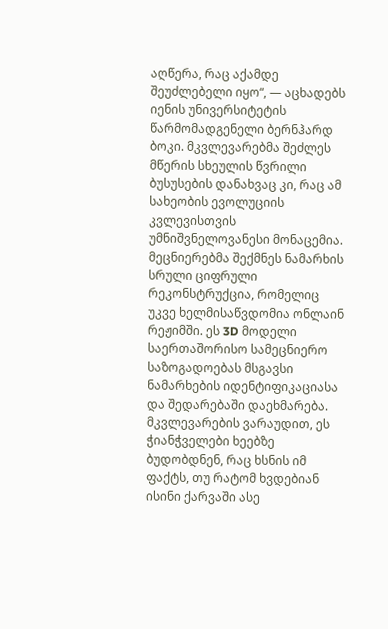აღწერა, რაც აქამდე შეუძლებელი იყო“, — აცხადებს იენის უნივერსიტეტის წარმომადგენელი ბერნჰარდ ბოკი. მკვლევარებმა შეძლეს მწერის სხეულის წვრილი ბუსუსების დანახვაც კი, რაც ამ სახეობის ევოლუციის კვლევისთვის უმნიშვნელოვანესი მონაცემია.
მეცნიერებმა შექმნეს ნამარხის სრული ციფრული რეკონსტრუქცია, რომელიც უკვე ხელმისაწვდომია ონლაინ რეჟიმში. ეს 3D მოდელი საერთაშორისო სამეცნიერო საზოგადოებას მსგავსი ნამარხების იდენტიფიკაციასა და შედარებაში დაეხმარება. მკვლევარების ვარაუდით, ეს ჭიანჭველები ხეებზე ბუდობდნენ, რაც ხსნის იმ ფაქტს, თუ რატომ ხვდებიან ისინი ქარვაში ასე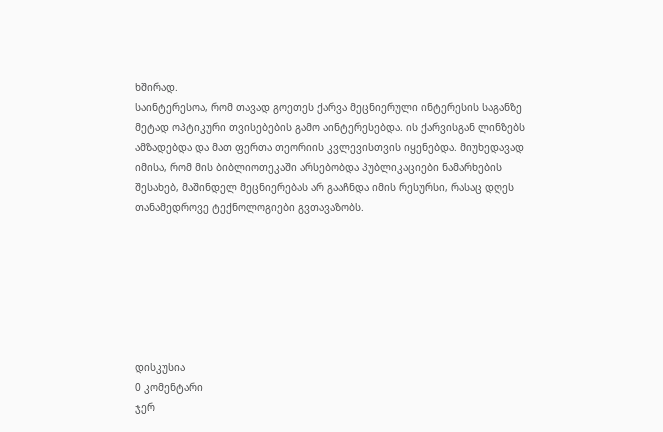ხშირად.
საინტერესოა, რომ თავად გოეთეს ქარვა მეცნიერული ინტერესის საგანზე მეტად ოპტიკური თვისებების გამო აინტერესებდა. ის ქარვისგან ლინზებს ამზადებდა და მათ ფერთა თეორიის კვლევისთვის იყენებდა. მიუხედავად იმისა, რომ მის ბიბლიოთეკაში არსებობდა პუბლიკაციები ნამარხების შესახებ, მაშინდელ მეცნიერებას არ გააჩნდა იმის რესურსი, რასაც დღეს თანამედროვე ტექნოლოგიები გვთავაზობს.







დისკუსია
0 კომენტარი
ჯერ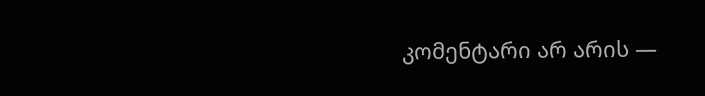კომენტარი არ არის —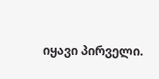იყავი პირველი.